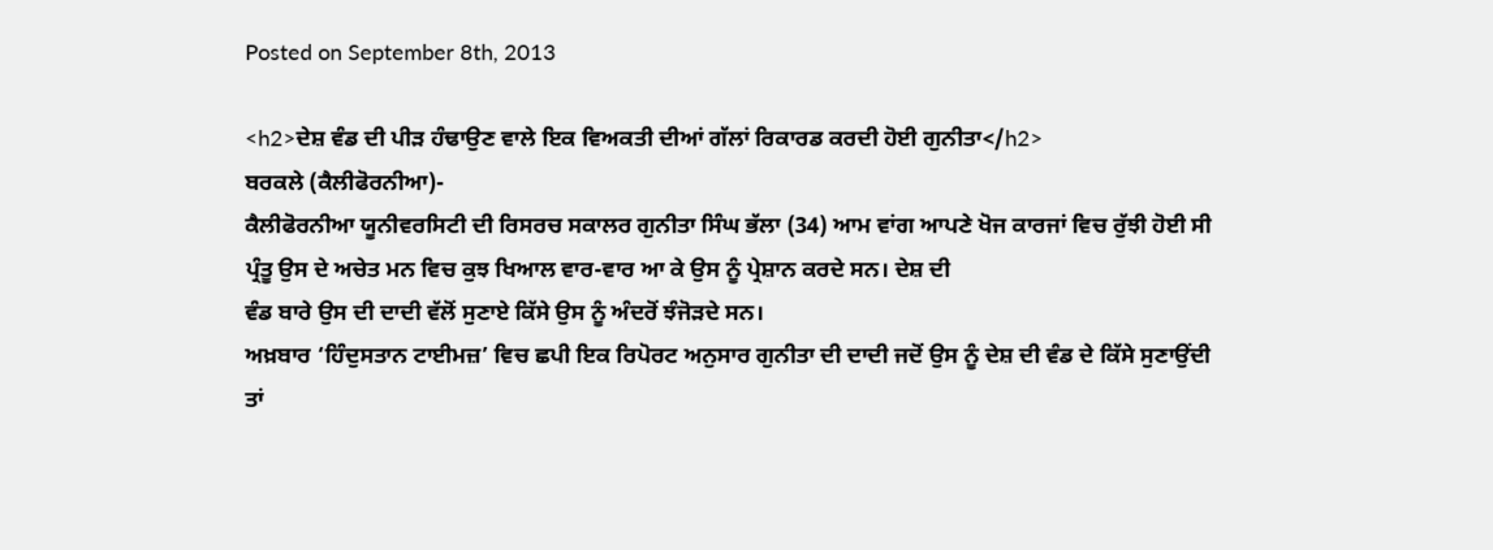Posted on September 8th, 2013

<h2>ਦੇਸ਼ ਵੰਡ ਦੀ ਪੀੜ ਹੰਢਾਉਣ ਵਾਲੇ ਇਕ ਵਿਅਕਤੀ ਦੀਆਂ ਗੱਲਾਂ ਰਿਕਾਰਡ ਕਰਦੀ ਹੋਈ ਗੁਨੀਤਾ</h2>
ਬਰਕਲੇ (ਕੈਲੀਫੋਰਨੀਆ)-
ਕੈਲੀਫੋਰਨੀਆ ਯੂਨੀਵਰਸਿਟੀ ਦੀ ਰਿਸਰਚ ਸਕਾਲਰ ਗੁਨੀਤਾ ਸਿੰਘ ਭੱਲਾ (34) ਆਮ ਵਾਂਗ ਆਪਣੇ ਖੋਜ ਕਾਰਜਾਂ ਵਿਚ ਰੁੱਝੀ ਹੋਈ ਸੀ
ਪ੍ਰੰਤੂ ਉਸ ਦੇ ਅਚੇਤ ਮਨ ਵਿਚ ਕੁਝ ਖਿਆਲ ਵਾਰ-ਵਾਰ ਆ ਕੇ ਉਸ ਨੂੰ ਪ੍ਰੇਸ਼ਾਨ ਕਰਦੇ ਸਨ। ਦੇਸ਼ ਦੀ
ਵੰਡ ਬਾਰੇ ਉਸ ਦੀ ਦਾਦੀ ਵੱਲੋਂ ਸੁਣਾਏ ਕਿੱਸੇ ਉਸ ਨੂੰ ਅੰਦਰੋਂ ਝੰਜੋੜਦੇ ਸਨ।
ਅਖ਼ਬਾਰ ‘ਹਿੰਦੁਸਤਾਨ ਟਾਈਮਜ਼’ ਵਿਚ ਛਪੀ ਇਕ ਰਿਪੋਰਟ ਅਨੁਸਾਰ ਗੁਨੀਤਾ ਦੀ ਦਾਦੀ ਜਦੋਂ ਉਸ ਨੂੰ ਦੇਸ਼ ਦੀ ਵੰਡ ਦੇ ਕਿੱਸੇ ਸੁਣਾਉਂਦੀ ਤਾਂ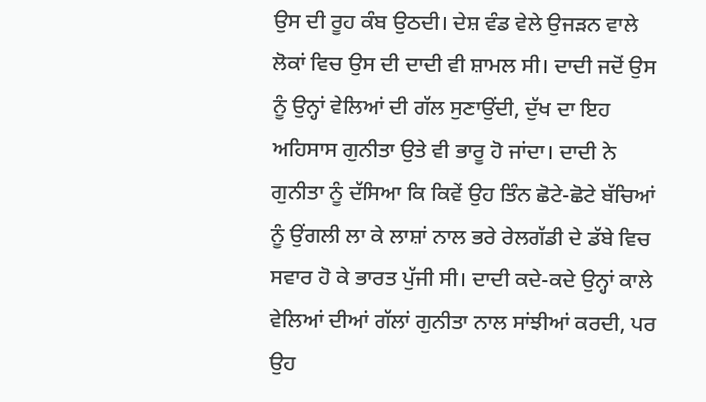ਉਸ ਦੀ ਰੂਹ ਕੰਬ ਉਠਦੀ। ਦੇਸ਼ ਵੰਡ ਵੇਲੇ ਉਜੜਨ ਵਾਲੇ ਲੋਕਾਂ ਵਿਚ ਉਸ ਦੀ ਦਾਦੀ ਵੀ ਸ਼ਾਮਲ ਸੀ। ਦਾਦੀ ਜਦੋਂ ਉਸ ਨੂੰ ਉਨ੍ਹਾਂ ਵੇਲਿਆਂ ਦੀ ਗੱਲ ਸੁਣਾਉਂਦੀ, ਦੁੱਖ ਦਾ ਇਹ ਅਹਿਸਾਸ ਗੁਨੀਤਾ ਉਤੇ ਵੀ ਭਾਰੂ ਹੋ ਜਾਂਦਾ। ਦਾਦੀ ਨੇ ਗੁਨੀਤਾ ਨੂੰ ਦੱਸਿਆ ਕਿ ਕਿਵੇਂ ਉਹ ਤਿੰਨ ਛੋਟੇ-ਛੋਟੇ ਬੱਚਿਆਂ ਨੂੰ ਉਂਗਲੀ ਲਾ ਕੇ ਲਾਸ਼ਾਂ ਨਾਲ ਭਰੇ ਰੇਲਗੱਡੀ ਦੇ ਡੱਬੇ ਵਿਚ ਸਵਾਰ ਹੋ ਕੇ ਭਾਰਤ ਪੁੱਜੀ ਸੀ। ਦਾਦੀ ਕਦੇ-ਕਦੇ ਉਨ੍ਹਾਂ ਕਾਲੇ ਵੇਲਿਆਂ ਦੀਆਂ ਗੱਲਾਂ ਗੁਨੀਤਾ ਨਾਲ ਸਾਂਝੀਆਂ ਕਰਦੀ, ਪਰ ਉਹ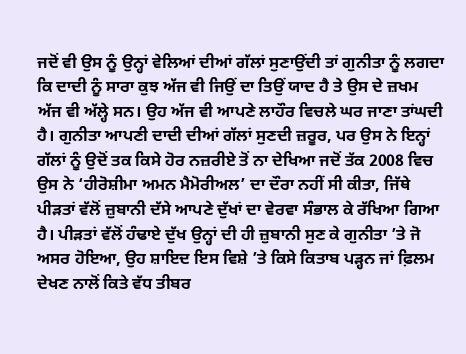ਜਦੋਂ ਵੀ ਉਸ ਨੂੰ ਉਨ੍ਹਾਂ ਵੇਲਿਆਂ ਦੀਆਂ ਗੱਲਾਂ ਸੁਣਾਉਂਦੀ ਤਾਂ ਗੁਨੀਤਾ ਨੂੰ ਲਗਦਾ ਕਿ ਦਾਦੀ ਨੂੰ ਸਾਰਾ ਕੁਝ ਅੱਜ ਵੀ ਜਿਉਂ ਦਾ ਤਿਉਂ ਯਾਦ ਹੈ ਤੇ ਉਸ ਦੇ ਜ਼ਖਮ ਅੱਜ ਵੀ ਅੱਲ੍ਹੇ ਸਨ। ਉਹ ਅੱਜ ਵੀ ਆਪਣੇ ਲਾਹੌਰ ਵਿਚਲੇ ਘਰ ਜਾਣਾ ਤਾਂਘਦੀ ਹੈ। ਗੁਨੀਤਾ ਆਪਣੀ ਦਾਦੀ ਦੀਆਂ ਗੱਲਾਂ ਸੁਣਦੀ ਜ਼ਰੂਰ, ਪਰ ਉਸ ਨੇ ਇਨ੍ਹਾਂ ਗੱਲਾਂ ਨੂੰ ਉਦੋਂ ਤਕ ਕਿਸੇ ਹੋਰ ਨਜ਼ਰੀਏ ਤੋਂ ਨਾ ਦੇਖਿਆ ਜਦੋਂ ਤੱਕ 2008 ਵਿਚ ਉਸ ਨੇ ‘ਹੀਰੋਸ਼ੀਮਾ ਅਮਨ ਮੈਮੋਰੀਅਲ’ ਦਾ ਦੌਰਾ ਨਹੀਂ ਸੀ ਕੀਤਾ, ਜਿੱਥੇ ਪੀੜਤਾਂ ਵੱਲੋਂ ਜ਼ੁਬਾਨੀ ਦੱਸੇ ਆਪਣੇ ਦੁੱਖਾਂ ਦਾ ਵੇਰਵਾ ਸੰਭਾਲ ਕੇ ਰੱਖਿਆ ਗਿਆ ਹੈ। ਪੀੜਤਾਂ ਵੱਲੋਂ ਹੰਢਾਏ ਦੁੱਖ ਉਨ੍ਹਾਂ ਦੀ ਹੀ ਜ਼ੁਬਾਨੀ ਸੁਣ ਕੇ ਗੁਨੀਤਾ ’ਤੇ ਜੋ ਅਸਰ ਹੋਇਆ, ਉਹ ਸ਼ਾਇਦ ਇਸ ਵਿਸ਼ੇ ’ਤੇ ਕਿਸੇ ਕਿਤਾਬ ਪੜ੍ਹਨ ਜਾਂ ਫ਼ਿਲਮ ਦੇਖਣ ਨਾਲੋਂ ਕਿਤੇ ਵੱਧ ਤੀਬਰ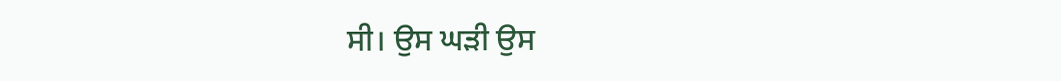ਸੀ। ਉਸ ਘੜੀ ਉਸ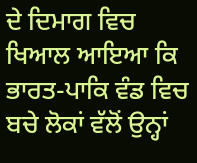ਦੇ ਦਿਮਾਗ ਵਿਚ ਖਿਆਲ ਆਇਆ ਕਿ ਭਾਰਤ-ਪਾਕਿ ਵੰਡ ਵਿਚ ਬਚੇ ਲੋਕਾਂ ਵੱਲੋਂ ਉਨ੍ਹਾਂ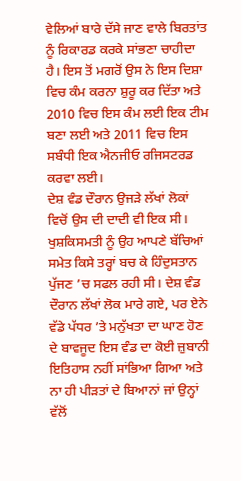ਵੇਲਿਆਂ ਬਾਰੇ ਦੱਸੇ ਜਾਣ ਵਾਲੇ ਬਿਰਤਾਂਤ ਨੂੰ ਰਿਕਾਰਡ ਕਰਕੇ ਸਾਂਭਣਾ ਚਾਹੀਦਾ ਹੈ। ਇਸ ਤੋਂ ਮਗਰੋਂ ਉਸ ਨੇ ਇਸ ਦਿਸ਼ਾ ਵਿਚ ਕੰਮ ਕਰਨਾ ਸ਼ੁਰੂ ਕਰ ਦਿੱਤਾ ਅਤੇ 2010 ਵਿਚ ਇਸ ਕੰਮ ਲਈ ਇਕ ਟੀਮ ਬਣਾ ਲਈ ਅਤੇ 2011 ਵਿਚ ਇਸ ਸਬੰਧੀ ਇਕ ਐਨਜੀਓ ਰਜਿਸਟਰਡ ਕਰਵਾ ਲਈ।
ਦੇਸ਼ ਵੰਡ ਦੌਰਾਨ ਉਜੜੇ ਲੱਖਾਂ ਲੋਕਾਂ ਵਿਚੋਂ ਉਸ ਦੀ ਦਾਦੀ ਵੀ ਇਕ ਸੀ। ਖੁਸ਼ਕਿਸਮਤੀ ਨੂੰ ਉਹ ਆਪਣੇ ਬੱਚਿਆਂ ਸਮੇਤ ਕਿਸੇ ਤਰ੍ਹਾਂ ਬਚ ਕੇ ਹਿੰਦੁਸਤਾਨ ਪੁੱਜਣ ’ਚ ਸਫਲ ਰਹੀ ਸੀ। ਦੇਸ਼ ਵੰਡ ਦੌਰਾਨ ਲੱਖਾਂ ਲੋਕ ਮਾਰੇ ਗਏ, ਪਰ ਏਨੇ ਵੱਡੇ ਪੱਧਰ ’ਤੇ ਮਨੁੱਖਤਾ ਦਾ ਘਾਣ ਹੋਣ ਦੇ ਬਾਵਜੂਦ ਇਸ ਵੰਡ ਦਾ ਕੋਈ ਜ਼ੁਬਾਨੀ ਇਤਿਹਾਸ ਨਹੀਂ ਸਾਂਭਿਆ ਗਿਆ ਅਤੇ ਨਾ ਹੀ ਪੀੜਤਾਂ ਦੇ ਬਿਆਨਾਂ ਜਾਂ ਉਨ੍ਹਾਂ ਵੱਲੋਂ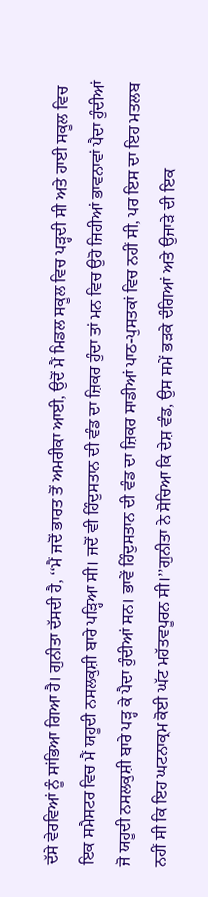ਦੱਸੇ ਵੇਰਵਿਆਂ ਨੂੰ ਸਾਂਭਿਆ ਗਿਆ ਹੈ। ਗੁਨੀਤਾ ਦੱਸਦੀ ਹੈ, ‘‘ਮੈਂ ਜਦੋਂ ਭਾਰਤ ਤੋਂ ਅਮਰੀਕਾ ਆਈ, ਉਦੋਂ ਮੈਂ ਮਿਡਲ ਸਕੂਲ ਵਿਚ ਪੜ੍ਹਦੀ ਸੀ ਅਤੇ ਹਾਈ ਸਕੂਲ ਵਿਚ ਇਕ ਸਮੈਸਟਰ ਵਿਚ ਮੈਂ ਯਹੂਦੀ ਨਸਲਕੁਸ਼ੀ ਬਾਰੇ ਪੜ੍ਹਿਆ ਸੀ। ਜਦੋਂ ਵੀ ਹਿੰਦੁਸਤਾਨ ਦੀ ਵੰਡ ਦਾ ਜ਼ਿਕਰ ਹੁੰਦਾ ਤਾਂ ਮਨ ਵਿਚ ਉਹੋ ਜਿਹੀਆਂ ਭਾਵਨਾਵਾਂ ਪੈਦਾ ਹੁੰਦੀਆਂ ਜੋ ਯਹੂਦੀ ਨਸਲਕੁਸ਼ੀ ਬਾਰੇ ਪੜ੍ਹ ਕੇ ਪੈਦਾ ਹੁੰਦੀਆਂ ਸਨ। ਭਾਵੇਂ ਹਿੰਦੁਸਤਾਨ ਦੀ ਵੰਡ ਦਾ ਜ਼ਿਕਰ ਸਾਡੀਆਂ ਪਾਠ-ਪੁਸਤਕਾਂ ਵਿਚ ਨਹੀਂ ਸੀ, ਪਰ ਇਸ ਦਾ ਇਹ ਮਤਲਬ ਨਹੀਂ ਸੀ ਕਿ ਇਹ ਘਟਨਾਕ੍ਰਮ ਕੋਈ ਘੱਟ ਮਹੱਤਵਪੂਰਨ ਸੀ।’’ਗੁਨੀਤਾ ਨੇ ਸੋਚਿਆ ਕਿ ਦੇਸ਼ ਵੰਡ, ਉਸ ਸਮੇਂ ਭੜਕੇ ਦੰਗਿਆਂ ਅਤੇ ਉਜਾੜੇ ਦੀ ਇਕ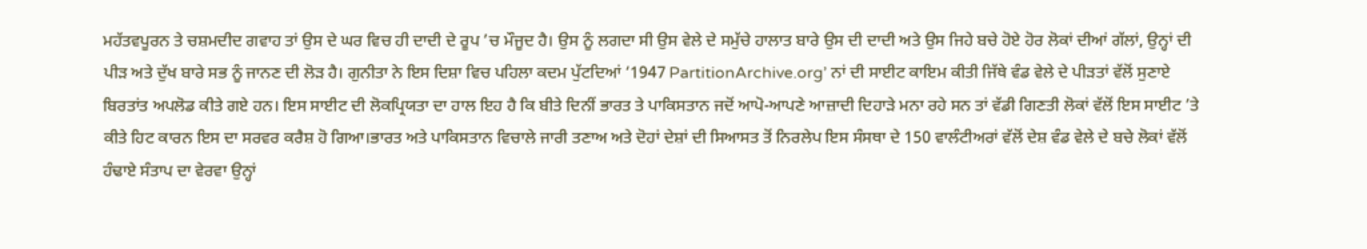ਮਹੱਤਵਪੂਰਨ ਤੇ ਚਸ਼ਮਦੀਦ ਗਵਾਹ ਤਾਂ ਉਸ ਦੇ ਘਰ ਵਿਚ ਹੀ ਦਾਦੀ ਦੇ ਰੂਪ ’ਚ ਮੌਜੂਦ ਹੈ। ਉਸ ਨੂੰ ਲਗਦਾ ਸੀ ਉਸ ਵੇਲੇ ਦੇ ਸਮੁੱਚੇ ਹਾਲਾਤ ਬਾਰੇ ਉਸ ਦੀ ਦਾਦੀ ਅਤੇ ਉਸ ਜਿਹੇ ਬਚੇ ਹੋਏ ਹੋਰ ਲੋਕਾਂ ਦੀਆਂ ਗੱਲਾਂ, ਉਨ੍ਹਾਂ ਦੀ ਪੀੜ ਅਤੇ ਦੁੱਖ ਬਾਰੇ ਸਭ ਨੂੰ ਜਾਨਣ ਦੀ ਲੋੜ ਹੈ। ਗੁਨੀਤਾ ਨੇ ਇਸ ਦਿਸ਼ਾ ਵਿਚ ਪਹਿਲਾ ਕਦਮ ਪੁੱਟਦਿਆਂ ‘1947 PartitionArchive.org’ ਨਾਂ ਦੀ ਸਾਈਟ ਕਾਇਮ ਕੀਤੀ ਜਿੱਥੇ ਵੰਡ ਵੇਲੇ ਦੇ ਪੀੜਤਾਂ ਵੱਲੋਂ ਸੁਣਾਏ ਬਿਰਤਾਂਤ ਅਪਲੋਡ ਕੀਤੇ ਗਏ ਹਨ। ਇਸ ਸਾਈਟ ਦੀ ਲੋਕਪ੍ਰਿਯਤਾ ਦਾ ਹਾਲ ਇਹ ਹੈ ਕਿ ਬੀਤੇ ਦਿਨੀਂ ਭਾਰਤ ਤੇ ਪਾਕਿਸਤਾਨ ਜਦੋਂ ਆਪੋ-ਆਪਣੇ ਆਜ਼ਾਦੀ ਦਿਹਾੜੇ ਮਨਾ ਰਹੇ ਸਨ ਤਾਂ ਵੱਡੀ ਗਿਣਤੀ ਲੋਕਾਂ ਵੱਲੋਂ ਇਸ ਸਾਈਟ ’ਤੇ ਕੀਤੇ ਹਿਟ ਕਾਰਨ ਇਸ ਦਾ ਸਰਵਰ ਕਰੈਸ਼ ਹੋ ਗਿਆ।ਭਾਰਤ ਅਤੇ ਪਾਕਿਸਤਾਨ ਵਿਚਾਲੇ ਜਾਰੀ ਤਣਾਅ ਅਤੇ ਦੋਹਾਂ ਦੇਸ਼ਾਂ ਦੀ ਸਿਆਸਤ ਤੋਂ ਨਿਰਲੇਪ ਇਸ ਸੰਸਥਾ ਦੇ 150 ਵਾਲੰਟੀਅਰਾਂ ਵੱਲੋਂ ਦੇਸ਼ ਵੰਡ ਵੇਲੇ ਦੇ ਬਚੇ ਲੋਕਾਂ ਵੱਲੋਂ ਹੰਢਾਏ ਸੰਤਾਪ ਦਾ ਵੇਰਵਾ ਉਨ੍ਹਾਂ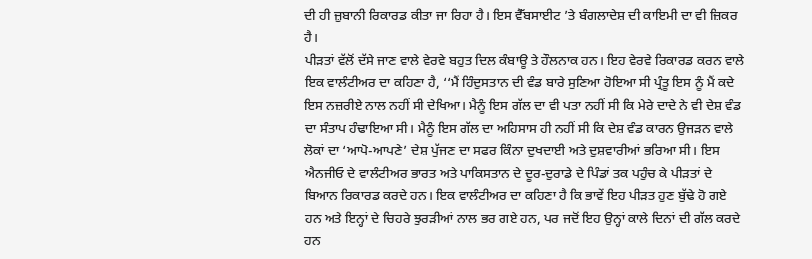ਦੀ ਹੀ ਜ਼ੁਬਾਨੀ ਰਿਕਾਰਡ ਕੀਤਾ ਜਾ ਰਿਹਾ ਹੈ। ਇਸ ਵੈੱਬਸਾਈਟ ’ਤੇ ਬੰਗਲਾਦੇਸ਼ ਦੀ ਕਾਇਮੀ ਦਾ ਵੀ ਜ਼ਿਕਰ ਹੈ।
ਪੀੜਤਾਂ ਵੱਲੋਂ ਦੱਸੇ ਜਾਣ ਵਾਲੇ ਵੇਰਵੇ ਬਹੁਤ ਦਿਲ ਕੰਬਾਊ ਤੇ ਹੌਲਨਾਕ ਹਨ। ਇਹ ਵੇਰਵੇ ਰਿਕਾਰਡ ਕਰਨ ਵਾਲੇ ਇਕ ਵਾਲੰਟੀਅਰ ਦਾ ਕਹਿਣਾ ਹੈ, ‘‘ਮੈਂ ਹਿੰਦੁਸਤਾਨ ਦੀ ਵੰਡ ਬਾਰੇ ਸੁਣਿਆ ਹੋਇਆ ਸੀ ਪ੍ਰੰਤੂ ਇਸ ਨੂੰ ਮੈਂ ਕਦੇ ਇਸ ਨਜ਼ਰੀਏ ਨਾਲ ਨਹੀਂ ਸੀ ਦੇਖਿਆ। ਮੈਨੂੰ ਇਸ ਗੱਲ ਦਾ ਵੀ ਪਤਾ ਨਹੀਂ ਸੀ ਕਿ ਮੇਰੇ ਦਾਦੇ ਨੇ ਵੀ ਦੇਸ਼ ਵੰਡ ਦਾ ਸੰਤਾਪ ਹੰਢਾਇਆ ਸੀ। ਮੈਨੂੰ ਇਸ ਗੱਲ ਦਾ ਅਹਿਸਾਸ ਹੀ ਨਹੀਂ ਸੀ ਕਿ ਦੇਸ਼ ਵੰਡ ਕਾਰਨ ਉਜੜਨ ਵਾਲੇ ਲੋਕਾਂ ਦਾ ‘ਆਪੋ-ਆਪਣੇ’ ਦੇਸ਼ ਪੁੱਜਣ ਦਾ ਸਫਰ ਕਿੰਨਾ ਦੁਖਦਾਈ ਅਤੇ ਦੁਸ਼ਵਾਰੀਆਂ ਭਰਿਆ ਸੀ। ਇਸ ਐਨਜੀਓ ਦੇ ਵਾਲੰਟੀਅਰ ਭਾਰਤ ਅਤੇ ਪਾਕਿਸਤਾਨ ਦੇ ਦੂਰ-ਦੁਰਾਡੇ ਦੇ ਪਿੰਡਾਂ ਤਕ ਪਹੁੰਚ ਕੇ ਪੀੜਤਾਂ ਦੇ ਬਿਆਨ ਰਿਕਾਰਡ ਕਰਦੇ ਹਨ। ਇਕ ਵਾਲੰਟੀਅਰ ਦਾ ਕਹਿਣਾ ਹੈ ਕਿ ਭਾਵੇਂ ਇਹ ਪੀੜਤ ਹੁਣ ਬੁੱਢੇ ਹੋ ਗਏ ਹਨ ਅਤੇ ਇਨ੍ਹਾਂ ਦੇ ਚਿਹਰੇ ਝੁਰੜੀਆਂ ਨਾਲ ਭਰ ਗਏ ਹਨ, ਪਰ ਜਦੋਂ ਇਹ ਉਨ੍ਹਾਂ ਕਾਲੇ ਦਿਨਾਂ ਦੀ ਗੱਲ ਕਰਦੇ ਹਨ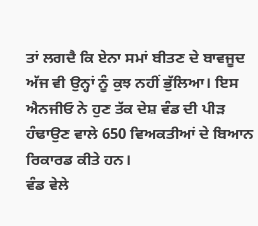ਤਾਂ ਲਗਦੈ ਕਿ ਏਨਾ ਸਮਾਂ ਬੀਤਣ ਦੇ ਬਾਵਜੂਦ ਅੱਜ ਵੀ ਉਨ੍ਹਾਂ ਨੂੰ ਕੁਝ ਨਹੀਂ ਭੁੱਲਿਆ। ਇਸ ਐਨਜੀਓ ਨੇ ਹੁਣ ਤੱਕ ਦੇਸ਼ ਵੰਡ ਦੀ ਪੀੜ ਹੰਢਾਉਣ ਵਾਲੇ 650 ਵਿਅਕਤੀਆਂ ਦੇ ਬਿਆਨ ਰਿਕਾਰਡ ਕੀਤੇ ਹਨ।
ਵੰਡ ਵੇਲੇ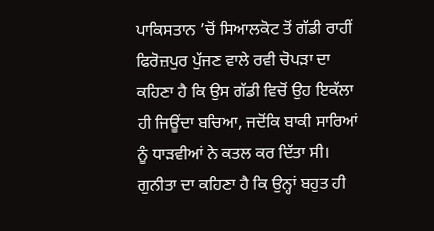ਪਾਕਿਸਤਾਨ ’ਚੋਂ ਸਿਆਲਕੋਟ ਤੋਂ ਗੱਡੀ ਰਾਹੀਂ ਫਿਰੋਜ਼ਪੁਰ ਪੁੱਜਣ ਵਾਲੇ ਰਵੀ ਚੋਪੜਾ ਦਾ ਕਹਿਣਾ ਹੈ ਕਿ ਉਸ ਗੱਡੀ ਵਿਚੋਂ ਉਹ ਇਕੱਲਾ ਹੀ ਜਿਊਂਦਾ ਬਚਿਆ, ਜਦੋਂਕਿ ਬਾਕੀ ਸਾਰਿਆਂ ਨੂੰ ਧਾੜਵੀਆਂ ਨੇ ਕਤਲ ਕਰ ਦਿੱਤਾ ਸੀ। ਗੁਨੀਤਾ ਦਾ ਕਹਿਣਾ ਹੈ ਕਿ ਉਨ੍ਹਾਂ ਬਹੁਤ ਹੀ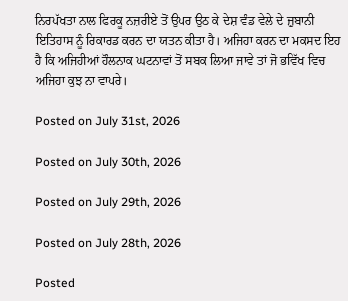ਨਿਰਪੱਖਤਾ ਨਾਲ ਫਿਰਕੂ ਨਜ਼ਰੀਏ ਤੋਂ ਉਪਰ ਉਠ ਕੇ ਦੇਸ਼ ਵੰਡ ਵੇਲੇ ਦੇ ਜ਼ੁਬਾਨੀ ਇਤਿਹਾਸ ਨੂੰ ਰਿਕਾਰਡ ਕਰਨ ਦਾ ਯਤਨ ਕੀਤਾ ਹੈ। ਅਜਿਹਾ ਕਰਨ ਦਾ ਮਕਸਦ ਇਹ ਹੈ ਕਿ ਅਜਿਹੀਆਂ ਹੌਲਨਾਕ ਘਟਨਾਵਾਂ ਤੋਂ ਸਬਕ ਲਿਆ ਜਾਵੇ ਤਾਂ ਜੋ ਭਵਿੱਖ ਵਿਚ ਅਜਿਹਾ ਕੁਝ ਨਾ ਵਾਪਰੇ।

Posted on July 31st, 2026

Posted on July 30th, 2026

Posted on July 29th, 2026

Posted on July 28th, 2026

Posted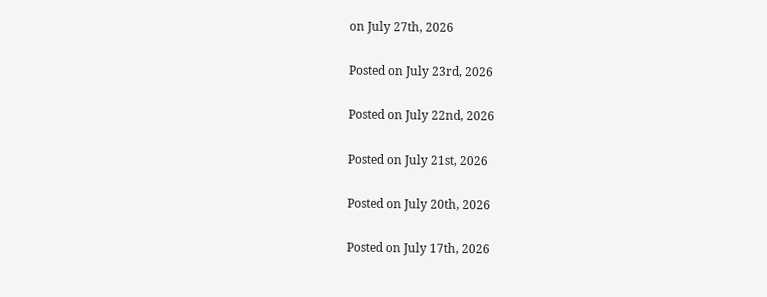on July 27th, 2026

Posted on July 23rd, 2026

Posted on July 22nd, 2026

Posted on July 21st, 2026

Posted on July 20th, 2026

Posted on July 17th, 2026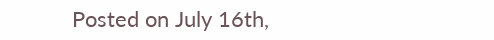Posted on July 16th,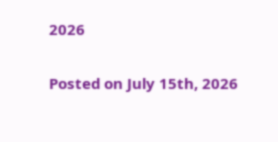2026

Posted on July 15th, 2026